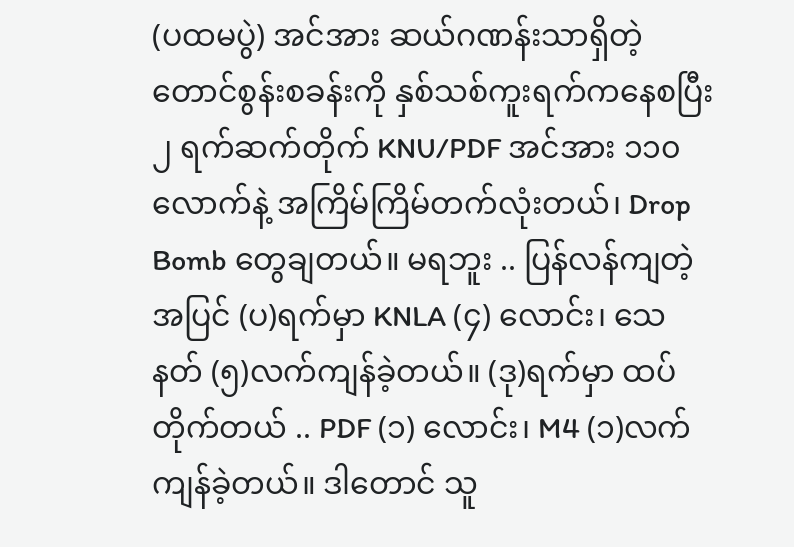(ပထမပွဲ) အင်အား ဆယ်ဂဏန်းသာရှိတဲ့ တောင်စွန်းစခန်းကို နှစ်သစ်ကူးရက်ကနေစပြီး ၂ ရက်ဆက်တိုက် KNU/PDF အင်အား ၁၁၀ လောက်နဲ့ အကြိမ်ကြိမ်တက်လုံးတယ်၊ Drop Bomb တွေချတယ်။ မရဘူး .. ပြန်လန်ကျတဲ့အပြင် (ပ)ရက်မှာ KNLA (၄) လောင်း၊ သေနတ် (၅)လက်ကျန်ခဲ့တယ်။ (ဒု)ရက်မှာ ထပ်တိုက်တယ် .. PDF (၁) လောင်း၊ M4 (၁)လက်ကျန်ခဲ့တယ်။ ဒါတောင် သူ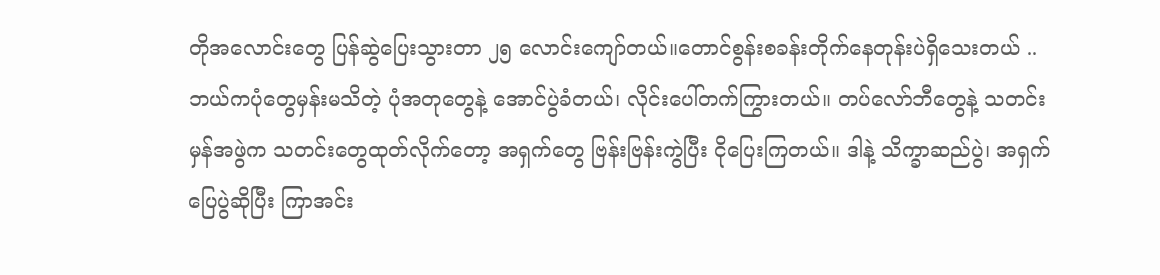တိုအလောင်းတွေ ပြန်ဆွဲပြေးသွားတာ ၂၅ လောင်းကျော်တယ်။တောင်စွန်းစခန်းတိုက်နေတုန်းပဲရှိသေးတယ် .. ဘယ်ကပုံတွေမှန်းမသိတဲ့ ပုံအတုတွေနဲ့ အောင်ပွဲခံတယ်၊ လိုင်းပေါ်တက်ကြွားတယ်။ တပ်လော်ဘီတွေနဲ့ သတင်းမှန်အဖွဲက သတင်းတွေထုတ်လိုက်တော့ အရှက်တွေ ဗြန်းဗြန်းကွဲပြီး ငိုပြေးကြတယ်။ ဒါနဲ့ သိက္ခာဆည်ပွဲ၊ အရှက်ပြေပွဲဆိုပြီး ကြာအင်း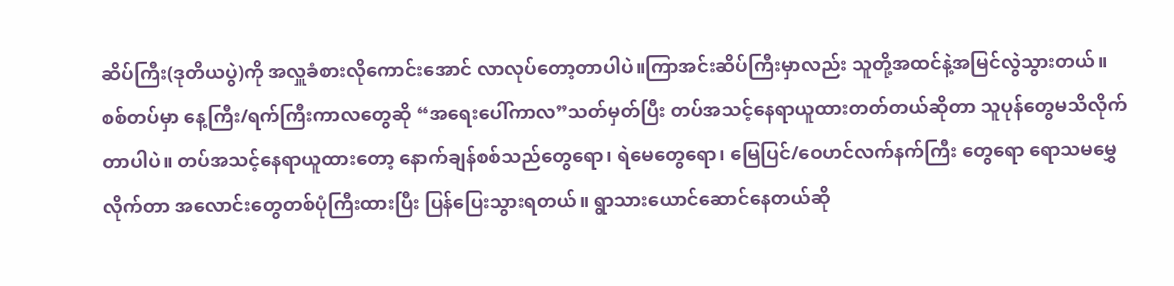ဆိပ်ကြီး(ဒုတိယပွဲ)ကို အလှူခံစားလိုကောင်းအောင် လာလုပ်တော့တာပါပဲ။ကြာအင်းဆိပ်ကြီးမှာလည်း သူတို့အထင်နဲ့အမြင်လွဲသွားတယ်။ စစ်တပ်မှာ နေ့ကြီး/ရက်ကြီးကာလတွေဆို “အရေးပေါ်ကာလ”သတ်မှတ်ပြီး တပ်အသင့်နေရာယူထားတတ်တယ်ဆိုတာ သူပုန်တွေမသိလိုက်တာပါပဲ။ တပ်အသင့်နေရာယူထားတော့ နောက်ချန်စစ်သည်တွေရော၊ ရဲမေတွေရော၊ မြေပြင်/ဝေဟင်လက်နက်ကြီး တွေရော ရောသမမွှေလိုက်တာ အလောင်းတွေတစ်ပုံကြီးထားပြီး ပြန်ပြေးသွားရတယ်။ ရွာသားယောင်ဆောင်နေတယ်ဆို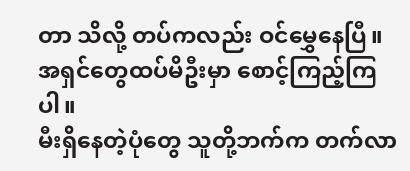တာ သိလို့ တပ်ကလည်း ဝင်မွှေနေပြီ။ အရှင်တွေထပ်မိဦးမှာ စောင့်ကြည့်ကြပါ။
မီးရှိနေတဲ့ပုံတွေ သူတို့ဘက်က တက်လာ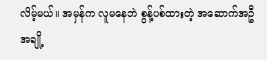လိမ့်မယ်။ အမှန်က လူမနေဘဲ စွန့်ပစ်ထားတဲ့ အဆောက်အဦအချို့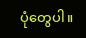ပုံတွေပါ။